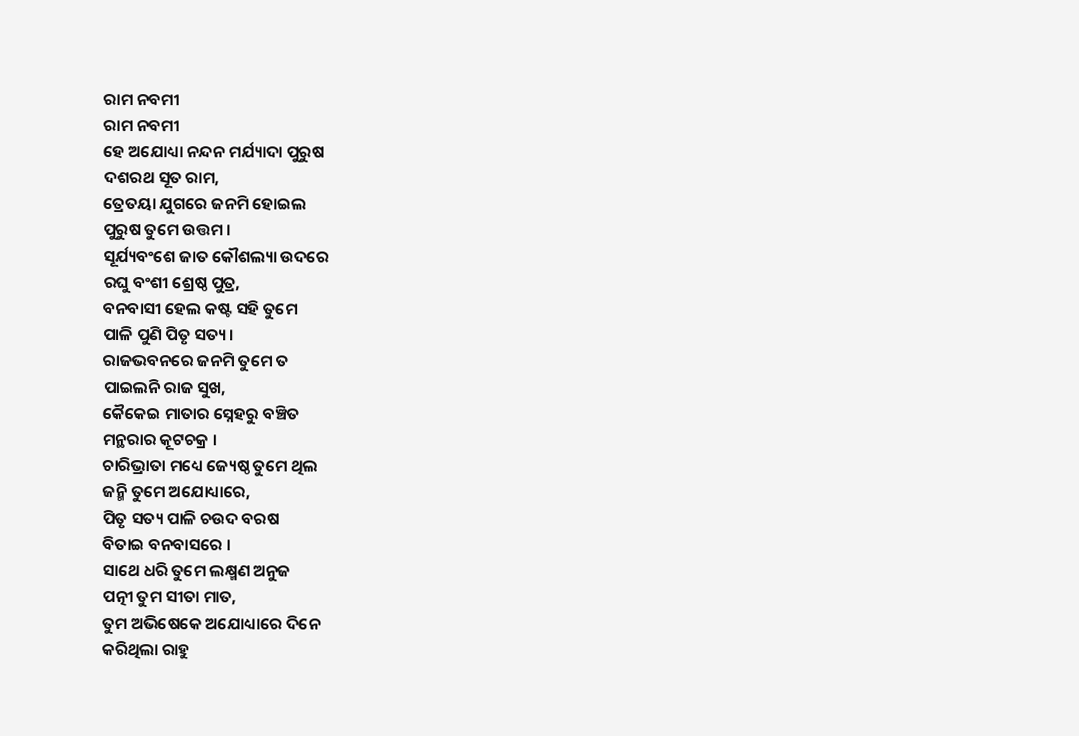ରାମ ନବମୀ
ରାମ ନବମୀ
ହେ ଅଯୋଧ୍ୟା ନନ୍ଦନ ମର୍ଯ୍ୟାଦା ପୁରୁଷ
ଦଶରଥ ସୂତ ରାମ,
ତ୍ରେତୟା ଯୁଗରେ ଜନମି ହୋଇଲ
ପୁରୁଷ ତୁମେ ଉତ୍ତମ ।
ସୂର୍ଯ୍ୟବଂଶେ ଜାତ କୌଶଲ୍ୟା ଉଦରେ
ରଘୁ ବଂଶୀ ଶ୍ରେଷ୍ଠ ପୁତ୍ର,
ବନବାସୀ ହେଲ କଷ୍ଟ ସହି ତୁମେ
ପାଳି ପୁଣି ପିତୃ ସତ୍ୟ ।
ରାଜଭବନରେ ଜନମି ତୁମେ ତ
ପାଇଲନି ରାଜ ସୁଖ,
କୈକେଇ ମାତାର ସ୍ନେହରୁ ବଞ୍ଚିତ
ମନ୍ଥରାର କୂଟଚକ୍ର ।
ଚାରିଭ୍ରାତା ମଧ୍ୟେ ଜ୍ୟେଷ୍ଠ ତୁମେ ଥିଲ
ଜନ୍ମି ତୁମେ ଅଯୋଧ୍ୟାରେ,
ପିତୃ ସତ୍ୟ ପାଳି ଚଉଦ ବରଷ
ବିତାଇ ବନବାସରେ ।
ସାଥେ ଧରି ତୁମେ ଲକ୍ଷ୍ମଣ ଅନୁଜ
ପତ୍ନୀ ତୁମ ସୀତା ମାତ,
ତୁମ ଅଭିଷେକେ ଅଯୋଧ୍ୟାରେ ଦିନେ
କରିଥିଲା ରାହୁ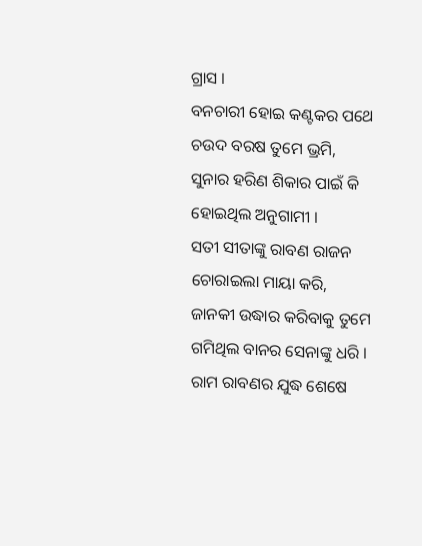ଗ୍ରାସ ।
ବନଚାରୀ ହୋଇ କଣ୍ଟକର ପଥେ
ଚଉଦ ବରଷ ତୁମେ ଭ୍ରମି,
ସୁନାର ହରିଣ ଶିକାର ପାଇଁ କି
ହୋଇଥିଲ ଅନୁଗାମୀ ।
ସତୀ ସୀତାଙ୍କୁ ରାବଣ ରାଜନ
ଚୋରାଇଲା ମାୟା କରି,
ଜାନକୀ ଉଦ୍ଧାର କରିବାକୁ ତୁମେ
ଗମିଥିଲ ବାନର ସେନାଙ୍କୁ ଧରି ।
ରାମ ରାବଣର ଯୁଦ୍ଧ ଶେଷେ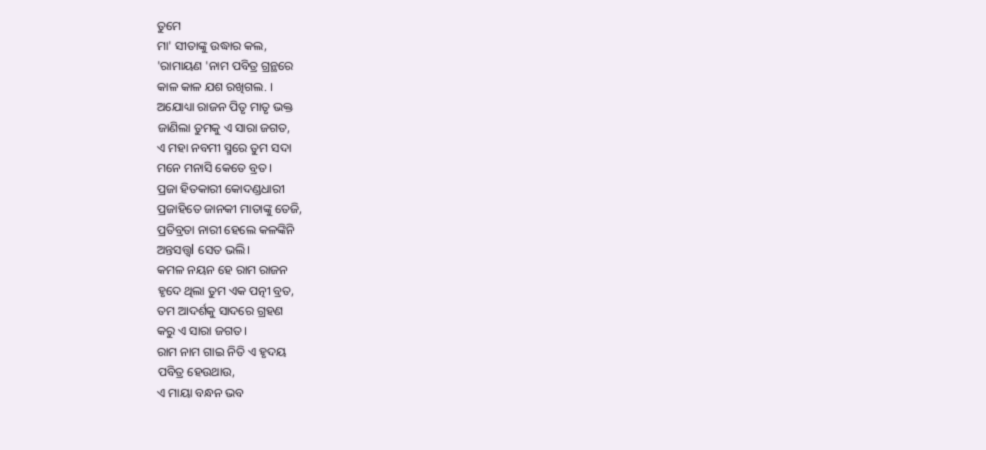ତୁମେ
ମା' ସୀତାଙ୍କୁ ଉଦ୍ଧାର କଲ,
'ରାମାୟଣ 'ନାମ ପବିତ୍ର ଗ୍ରନ୍ଥରେ
କାଳ କାଳ ଯଶ ରଖିଗଲ. ।
ଅଯୋଧ୍ୟା ରାଜନ ପିତୃ ମାତୃ ଭକ୍ତ
ଜାଣିଲା ତୁମକୁ ଏ ସାରା ଜଗତ,
ଏ ମହା ନବମୀ ସ୍ମରେ ତୁମ ସଦା
ମନେ ମନାସି କେତେ ବ୍ରତ ।
ପ୍ରଜା ହିତକାରୀ କୋଦଣ୍ଡଧାରୀ
ପ୍ରଜାହିତେ ଜାନକୀ ମାତାଙ୍କୁ ତେଜି,
ପ୍ରତିବ୍ରତା ନାରୀ ହେଲେ କଳଙ୍କିନି
ଅନ୍ତସତ୍ତ୍ଵl ସେତ ଭଲି।
କମଳ ନୟନ ହେ ରାମ ରାଜନ
ହୃଦେ ଥିଲା ତୁମ ଏକ ପତ୍ନୀ ବ୍ରତ,
ତମ ଆଦର୍ଶକୁ ସାଦରେ ଗ୍ରହଣ
କରୁ ଏ ସାରା ଜଗତ ।
ରାମ ନାମ ଗାଇ ନିତି ଏ ହୃଦୟ
ପବିତ୍ର ହେଉଥାଉ,
ଏ ମାୟା ବନ୍ଧନ ଭବ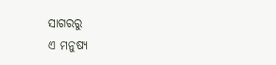ସାଗରରୁ
ଏ ମନୁଷ୍ୟ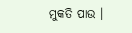ମୁକତି ପାଉ ।